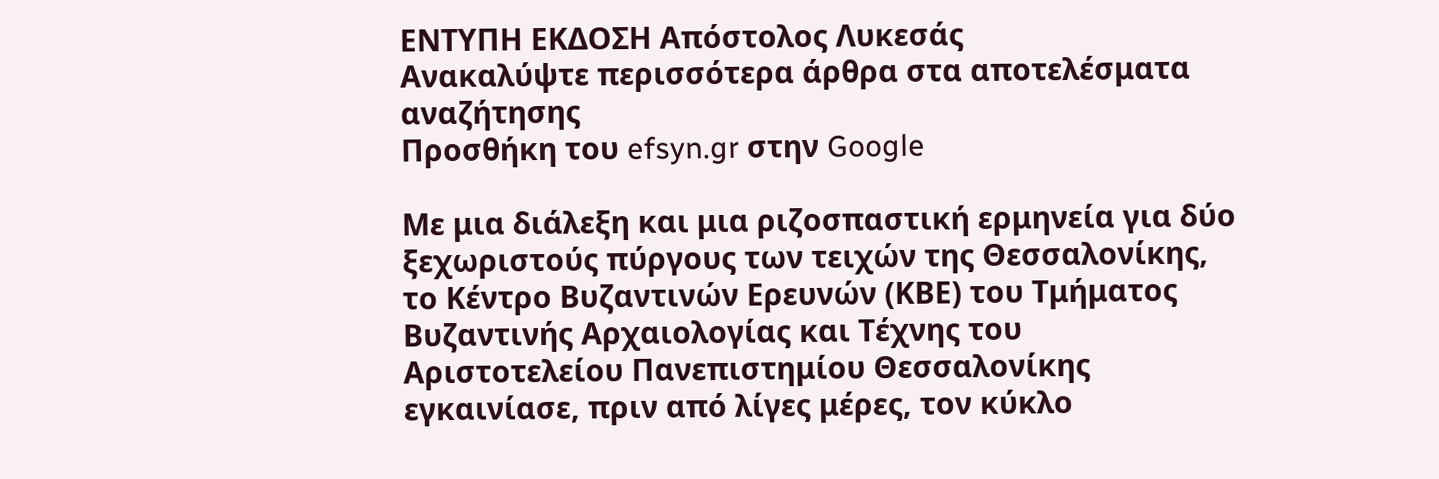ΕΝΤΥΠΗ ΕΚΔΟΣΗ Απόστολος Λυκεσάς
Ανακαλύψτε περισσότερα άρθρα στα αποτελέσματα αναζήτησης
Προσθήκη του efsyn.gr στην Google

Με μια διάλεξη και μια ριζοσπαστική ερμηνεία για δύο ξεχωριστούς πύργους των τειχών της Θεσσαλονίκης, το Κέντρο Βυζαντινών Ερευνών (ΚΒΕ) του Τμήματος Βυζαντινής Αρχαιολογίας και Τέχνης του Αριστοτελείου Πανεπιστημίου Θεσσαλονίκης εγκαινίασε, πριν από λίγες μέρες, τον κύκλο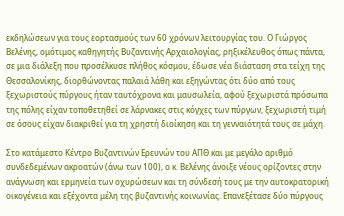εκδηλώσεων για τους εορτασμούς των 60 χρόνων λειτουργίας του. Ο Γιώργος Βελένης, ομότιμος καθηγητής Βυζαντινής Αρχαιολογίας, ρηξικέλευθος όπως πάντα, σε μια διάλεξη που προσέλκυσε πλήθος κόσμου, έδωσε νέα διάσταση στα τείχη της Θεσσαλονίκης, διορθώνοντας παλαιά λάθη και εξηγώντας ότι δύο από τους ξεχωριστούς πύργους ήταν ταυτόχρονα και μαυσωλεία, αφού ξεχωριστά πρόσωπα της πόλης είχαν τοποθετηθεί σε λάρνακες στις κόγχες των πύργων, ξεχωριστή τιμή σε όσους είχαν διακριθεί για τη χρηστή διοίκηση και τη γενναιότητά τους σε μάχη.

Στο κατάμεστο Κέντρο Βυζαντινών Ερευνών του ΑΠΘ και με μεγάλο αριθμό συνδεδεμένων ακροατών (άνω των 100), ο κ. Βελένης άνοιξε νέους ορίζοντες στην ανάγνωση και ερμηνεία των οχυρώσεων και τη σύνδεσή τους με την αυτοκρατορική οικογένεια και εξέχοντα μέλη της βυζαντινής κοινωνίας. Επανεξέτασε δύο πύργους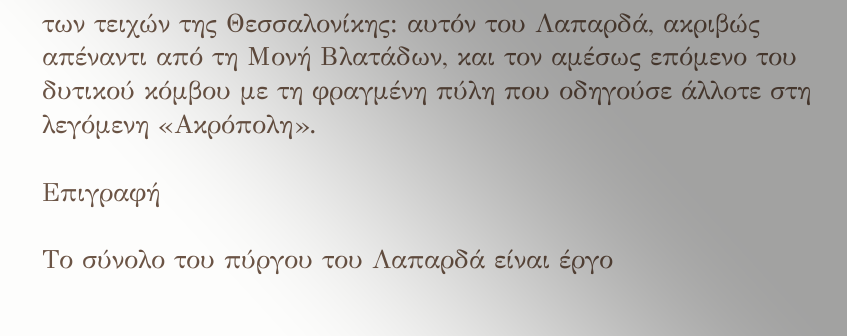των τειχών της Θεσσαλονίκης: αυτόν του Λαπαρδά, ακριβώς απέναντι από τη Μονή Βλατάδων, και τον αμέσως επόμενο του δυτικού κόμβου με τη φραγμένη πύλη που οδηγούσε άλλοτε στη λεγόμενη «Ακρόπολη».

Επιγραφή

Το σύνολο του πύργου του Λαπαρδά είναι έργο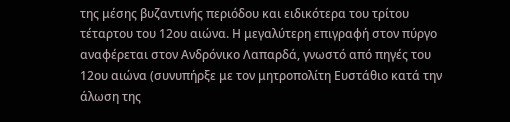της μέσης βυζαντινής περιόδου και ειδικότερα του τρίτου τέταρτου του 12ου αιώνα. Η μεγαλύτερη επιγραφή στον πύργο αναφέρεται στον Ανδρόνικο Λαπαρδά, γνωστό από πηγές του 12ου αιώνα (συνυπήρξε με τον μητροπολίτη Ευστάθιο κατά την άλωση της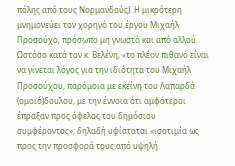πόλης από τους Νορμανδούς). Η μικρότερη μνημονεύει τον χορηγό του έργου Μιχαήλ Προσούχο, πρόσωπο μη γνωστό και από αλλού. Ωστόσο κατά τον κ. Βελένη, «το πλέον πιθανό είναι να γίνεται λόγος για την ιδιότητα του Μιχαήλ Προσούχου, παρόμοια με εκείνη του Λαπαρδά (ομοιό)δουλου, με την έννοια ότι αμφότεροι έπραξαν προς όφελος του δημόσιου συμφέροντος», δηλαδή υφίσταται «ισοτιμία ως προς την προσφορά τους από υψηλή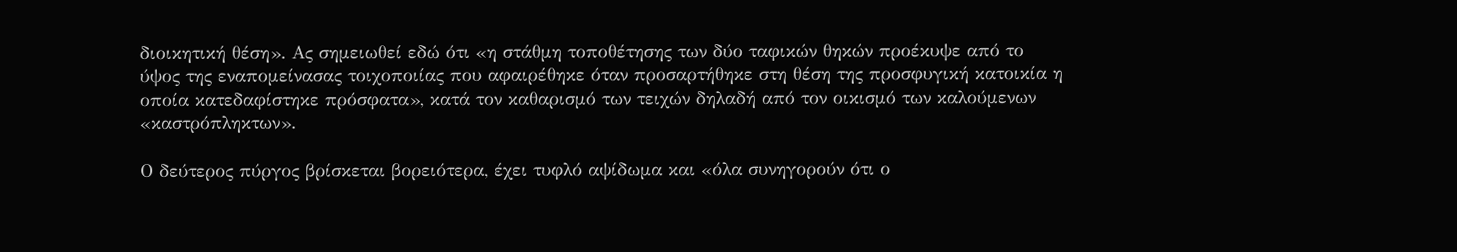διοικητική θέση». Ας σημειωθεί εδώ ότι «η στάθμη τοποθέτησης των δύο ταφικών θηκών προέκυψε από το ύψος της εναπομείνασας τοιχοποιίας που αφαιρέθηκε όταν προσαρτήθηκε στη θέση της προσφυγική κατοικία η οποία κατεδαφίστηκε πρόσφατα», κατά τον καθαρισμό των τειχών δηλαδή από τον οικισμό των καλούμενων «καστρόπληκτων».

Ο δεύτερος πύργος βρίσκεται βορειότερα, έχει τυφλό αψίδωμα και «όλα συνηγορούν ότι ο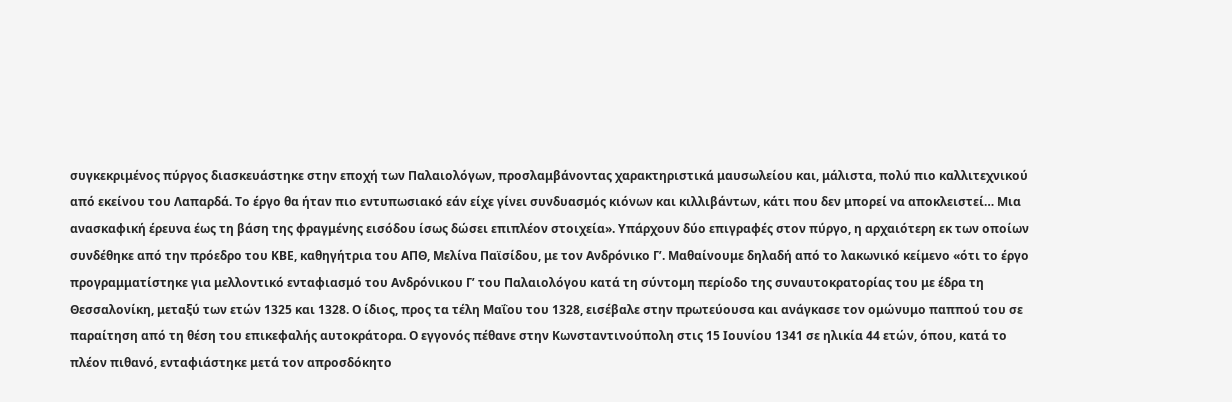συγκεκριμένος πύργος διασκευάστηκε στην εποχή των Παλαιολόγων, προσλαμβάνοντας χαρακτηριστικά μαυσωλείου και, μάλιστα, πολύ πιο καλλιτεχνικού από εκείνου του Λαπαρδά. Το έργο θα ήταν πιο εντυπωσιακό εάν είχε γίνει συνδυασμός κιόνων και κιλλιβάντων, κάτι που δεν μπορεί να αποκλειστεί… Μια ανασκαφική έρευνα έως τη βάση της φραγμένης εισόδου ίσως δώσει επιπλέον στοιχεία». Υπάρχουν δύο επιγραφές στον πύργο, η αρχαιότερη εκ των οποίων συνδέθηκε από την πρόεδρο του ΚΒΕ, καθηγήτρια του ΑΠΘ, Μελίνα Παϊσίδου, με τον Ανδρόνικο Γ’. Μαθαίνουμε δηλαδή από το λακωνικό κείμενο «ότι το έργο προγραμματίστηκε για μελλοντικό ενταφιασμό του Ανδρόνικου Γ’ του Παλαιολόγου κατά τη σύντομη περίοδο της συναυτοκρατορίας του με έδρα τη Θεσσαλονίκη, μεταξύ των ετών 1325 και 1328. Ο ίδιος, προς τα τέλη Μαΐου του 1328, εισέβαλε στην πρωτεύουσα και ανάγκασε τον ομώνυμο παππού του σε παραίτηση από τη θέση του επικεφαλής αυτοκράτορα. Ο εγγονός πέθανε στην Κωνσταντινούπολη στις 15 Ιουνίου 1341 σε ηλικία 44 ετών, όπου, κατά το πλέον πιθανό, ενταφιάστηκε μετά τον απροσδόκητο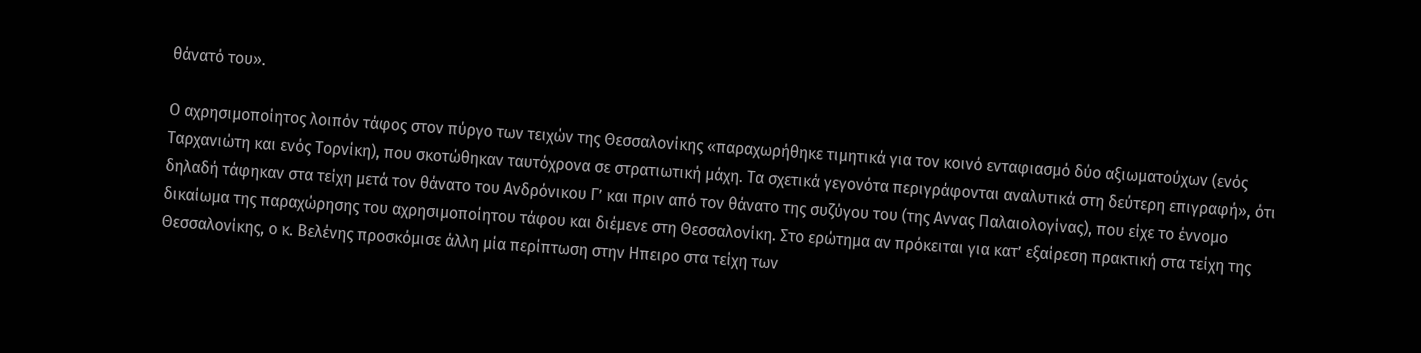θάνατό του».

Ο αχρησιμοποίητος λοιπόν τάφος στον πύργο των τειχών της Θεσσαλονίκης «παραχωρήθηκε τιμητικά για τον κοινό ενταφιασμό δύο αξιωματούχων (ενός Ταρχανιώτη και ενός Τορνίκη), που σκοτώθηκαν ταυτόχρονα σε στρατιωτική μάχη. Τα σχετικά γεγονότα περιγράφονται αναλυτικά στη δεύτερη επιγραφή», ότι δηλαδή τάφηκαν στα τείχη μετά τον θάνατο του Ανδρόνικου Γ’ και πριν από τον θάνατο της συζύγου του (της Αννας Παλαιολογίνας), που είχε το έννομο δικαίωμα της παραχώρησης του αχρησιμοποίητου τάφου και διέμενε στη Θεσσαλονίκη. Στο ερώτημα αν πρόκειται για κατ’ εξαίρεση πρακτική στα τείχη της Θεσσαλονίκης, ο κ. Βελένης προσκόμισε άλλη μία περίπτωση στην Ηπειρο στα τείχη των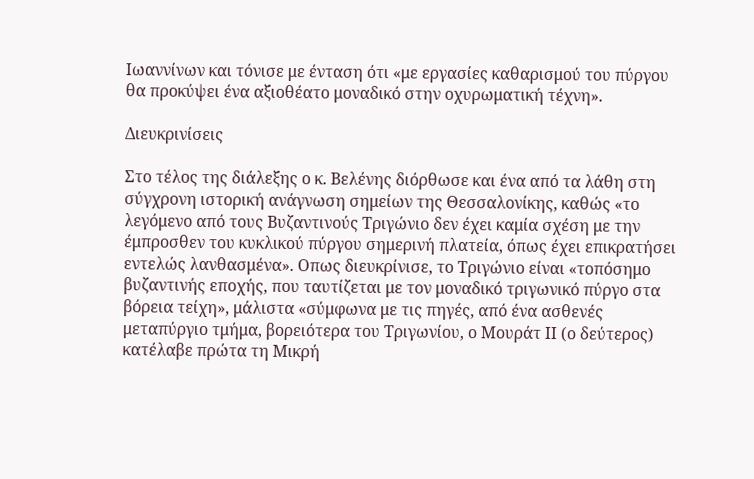Ιωαννίνων και τόνισε με ένταση ότι «με εργασίες καθαρισμού του πύργου θα προκύψει ένα αξιοθέατο μοναδικό στην οχυρωματική τέχνη».

Διευκρινίσεις

Στο τέλος της διάλεξης ο κ. Βελένης διόρθωσε και ένα από τα λάθη στη σύγχρονη ιστορική ανάγνωση σημείων της Θεσσαλονίκης, καθώς «το λεγόμενο από τους Βυζαντινούς Τριγώνιο δεν έχει καμία σχέση με την έμπροσθεν του κυκλικού πύργου σημερινή πλατεία, όπως έχει επικρατήσει εντελώς λανθασμένα». Οπως διευκρίνισε, το Τριγώνιο είναι «τοπόσημο βυζαντινής εποχής, που ταυτίζεται με τον μοναδικό τριγωνικό πύργο στα βόρεια τείχη», μάλιστα «σύμφωνα με τις πηγές, από ένα ασθενές μεταπύργιο τμήμα, βορειότερα του Τριγωνίου, ο Μουράτ ΙΙ (ο δεύτερος) κατέλαβε πρώτα τη Μικρή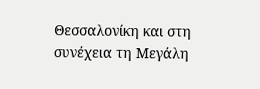Θεσσαλονίκη και στη συνέχεια τη Μεγάλη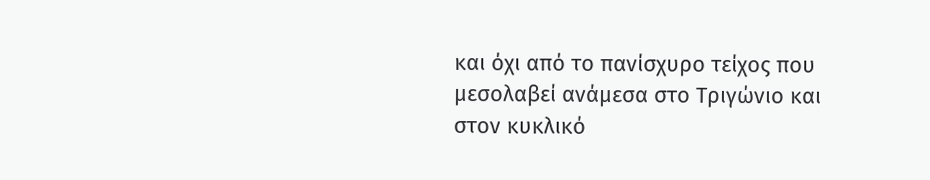και όχι από το πανίσχυρο τείχος που μεσολαβεί ανάμεσα στο Τριγώνιο και στον κυκλικό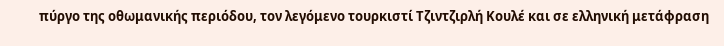πύργο της οθωμανικής περιόδου, τον λεγόμενο τουρκιστί Τζιντζιρλή Κουλέ και σε ελληνική μετάφραση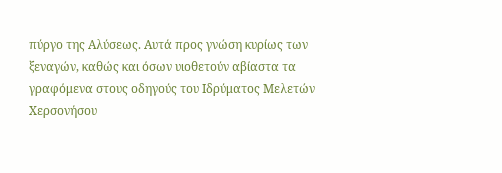πύργο της Αλύσεως. Αυτά προς γνώση κυρίως των ξεναγών, καθώς και όσων υιοθετούν αβίαστα τα γραφόμενα στους οδηγούς του Ιδρύματος Μελετών Χερσονήσου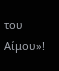του Αίμου»!